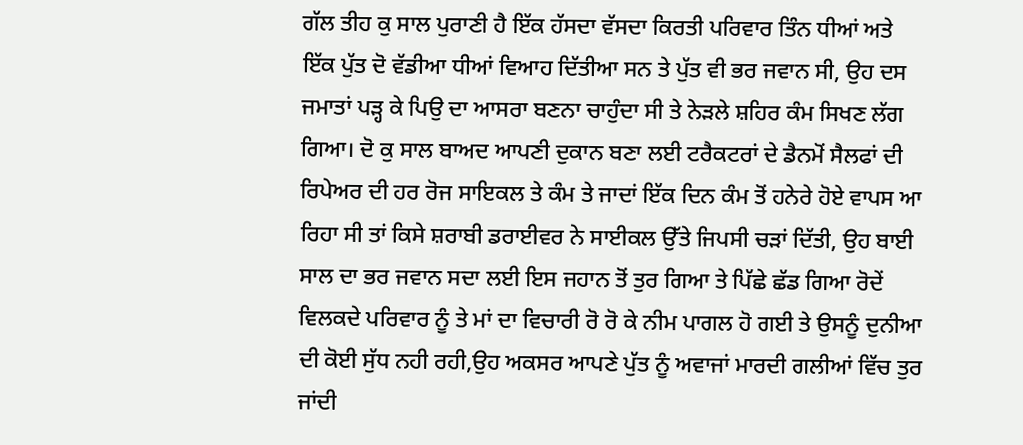ਗੱਲ ਤੀਹ ਕੁ ਸਾਲ ਪੁਰਾਣੀ ਹੈ ਇੱਕ ਹੱਸਦਾ ਵੱਸਦਾ ਕਿਰਤੀ ਪਰਿਵਾਰ ਤਿੰਨ ਧੀਆਂ ਅਤੇ ਇੱਕ ਪੁੱਤ ਦੋ ਵੱਡੀਆ ਧੀਆਂ ਵਿਆਹ ਦਿੱਤੀਆ ਸਨ ਤੇ ਪੁੱਤ ਵੀ ਭਰ ਜਵਾਨ ਸੀ, ਉਹ ਦਸ ਜਮਾਤਾਂ ਪੜ੍ਹ ਕੇ ਪਿਉ ਦਾ ਆਸਰਾ ਬਣਨਾ ਚਾਹੁੰਦਾ ਸੀ ਤੇ ਨੇੜਲੇ ਸ਼ਹਿਰ ਕੰਮ ਸਿਖਣ ਲੱਗ ਗਿਆ। ਦੋ ਕੁ ਸਾਲ ਬਾਅਦ ਆਪਣੀ ਦੁਕਾਨ ਬਣਾ ਲਈ ਟਰੈਕਟਰਾਂ ਦੇ ਡੈਨਮੋਂ ਸੈਲਫਾਂ ਦੀ ਰਿਪੇਅਰ ਦੀ ਹਰ ਰੋਜ ਸਾਇਕਲ ਤੇ ਕੰਮ ਤੇ ਜਾਦਾਂ ਇੱਕ ਦਿਨ ਕੰਮ ਤੋਂ ਹਨੇਰੇ ਹੋਏ ਵਾਪਸ ਆ ਰਿਹਾ ਸੀ ਤਾਂ ਕਿਸੇ ਸ਼ਰਾਬੀ ਡਰਾਈਵਰ ਨੇ ਸਾਈਕਲ ਉੱਤੇ ਜਿਪਸੀ ਚੜਾਂ ਦਿੱਤੀ, ਉਹ ਬਾਈ ਸਾਲ ਦਾ ਭਰ ਜਵਾਨ ਸਦਾ ਲਈ ਇਸ ਜਹਾਨ ਤੋਂ ਤੁਰ ਗਿਆ ਤੇ ਪਿੱਛੇ ਛੱਡ ਗਿਆ ਰੋਦੇਂ ਵਿਲਕਦੇ ਪਰਿਵਾਰ ਨੂੰ ਤੇ ਮਾਂ ਦਾ ਵਿਚਾਰੀ ਰੋ ਰੋ ਕੇ ਨੀਮ ਪਾਗਲ ਹੋ ਗਈ ਤੇ ਉਸਨੂੰ ਦੁਨੀਆ ਦੀ ਕੋਈ ਸੁੱਧ ਨਹੀ ਰਹੀ,ਉਹ ਅਕਸਰ ਆਪਣੇ ਪੁੱਤ ਨੂੰ ਅਵਾਜਾਂ ਮਾਰਦੀ ਗਲੀਆਂ ਵਿੱਚ ਤੁਰ ਜਾਂਦੀ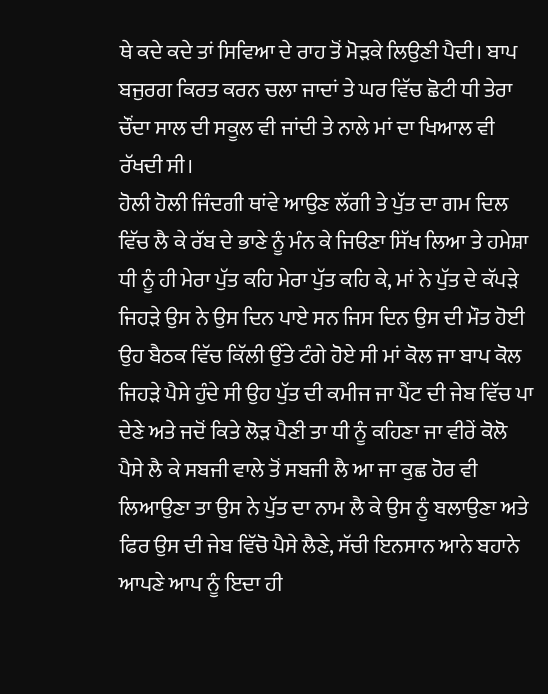ਥੇ ਕਦੇ ਕਦੇ ਤਾਂ ਸਿਵਿਆ ਦੇ ਰਾਹ ਤੋਂ ਮੋੜਕੇ ਲਿਉਣੀ ਪੈਦੀ। ਬਾਪ ਬਜੁਰਗ ਕਿਰਤ ਕਰਨ ਚਲਾ ਜਾਦਾਂ ਤੇ ਘਰ ਵਿੱਚ ਛੋਟੀ ਧੀ ਤੇਰਾ ਚੌਂਦਾ ਸਾਲ ਦੀ ਸਕੂਲ ਵੀ ਜਾਂਦੀ ਤੇ ਨਾਲੇ ਮਾਂ ਦਾ ਖਿਆਲ ਵੀ ਰੱਖਦੀ ਸੀ।
ਹੋਲੀ ਹੋਲੀ ਜਿੰਦਗੀ ਥਾਂਵੇ ਆਉਣ ਲੱਗੀ ਤੇ ਪੁੱਤ ਦਾ ਗਮ ਦਿਲ ਵਿੱਚ ਲੈ ਕੇ ਰੱਬ ਦੇ ਭਾਣੇ ਨੂੰ ਮੰਨ ਕੇ ਜਿੳਣਾ ਸਿੱਖ ਲਿਆ ਤੇ ਹਮੇਸ਼ਾ ਧੀ ਨੂੰ ਹੀ ਮੇਰਾ ਪੁੱਤ ਕਹਿ ਮੇਰਾ ਪੁੱਤ ਕਹਿ ਕੇ, ਮਾਂ ਨੇ ਪੁੱਤ ਦੇ ਕੱਪੜੇ ਜਿਹੜੇ ਉਸ ਨੇ ਉਸ ਦਿਨ ਪਾਏ ਸਨ ਜਿਸ ਦਿਨ ਉਸ ਦੀ ਮੌਤ ਹੋਈ ਉਹ ਬੈਠਕ ਵਿੱਚ ਕਿੱਲੀ ਉੱਤੇ ਟੰਗੇ ਹੋਏ ਸੀ ਮਾਂ ਕੋਲ ਜਾ ਬਾਪ ਕੋਲ ਜਿਹੜੇ ਪੈਸੇ ਹੁੰਦੇ ਸੀ ਉਹ ਪੁੱਤ ਦੀ ਕਮੀਜ ਜਾ ਪੈਂਟ ਦੀ ਜੇਬ ਵਿੱਚ ਪਾ ਦੇਣੇ ਅਤੇ ਜਦੋਂ ਕਿਤੇ ਲੋੜ ਪੈਣੀ ਤਾ ਧੀ ਨੂੰ ਕਹਿਣਾ ਜਾ ਵੀਰੇਂ ਕੋਲੋ ਪੈਸੇ ਲੈ ਕੇ ਸਬਜੀ ਵਾਲੇ ਤੋਂ ਸਬਜੀ ਲੈ ਆ ਜਾ ਕੁਛ ਹੋਰ ਵੀ ਲਿਆਉਣਾ ਤਾ ਉਸ ਨੇ ਪੁੱਤ ਦਾ ਨਾਮ ਲੈ ਕੇ ਉਸ ਨੂੰ ਬਲਾਉਣਾ ਅਤੇ ਫਿਰ ਉਸ ਦੀ ਜੇਬ ਵਿੱਚੋ ਪੈਸੇ ਲੈਣੇ, ਸੱਚੀ ਇਨਸਾਨ ਆਨੇ ਬਹਾਨੇ ਆਪਣੇ ਆਪ ਨੂੰ ਇਦਾ ਹੀ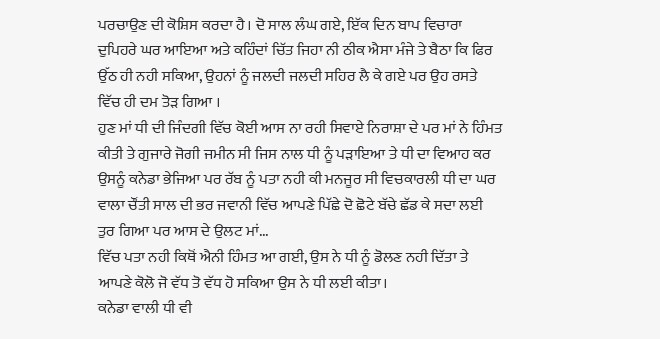ਪਰਚਾਉਣ ਦੀ ਕੋਸ਼ਿਸ ਕਰਦਾ ਹੈ। ਦੋ ਸਾਲ ਲੰਘ ਗਏ, ਇੱਕ ਦਿਨ ਬਾਪ ਵਿਚਾਰਾ ਦੁਪਿਹਰੇ ਘਰ ਆਇਆ ਅਤੇ ਕਹਿੰਦਾਂ ਚਿੱਤ ਜਿਹਾ ਨੀ ਠੀਕ ਐਸਾ ਮੰਜੇ ਤੇ ਬੈਠਾ ਕਿ ਫਿਰ ਉੱਠ ਹੀ ਨਹੀ ਸਕਿਆ, ਉਹਨਾਂ ਨੂੰ ਜਲਦੀ ਜਲਦੀ ਸਹਿਰ ਲੈ ਕੇ ਗਏ ਪਰ ਉਹ ਰਸਤੇ ਵਿੱਚ ਹੀ ਦਮ ਤੋੜ ਗਿਆ ।
ਹੁਣ ਮਾਂ ਧੀ ਦੀ ਜਿੰਦਗੀ ਵਿੱਚ ਕੋਈ ਆਸ ਨਾ ਰਹੀ ਸਿਵਾਏ ਨਿਰਾਸ਼ਾ ਦੇ ਪਰ ਮਾਂ ਨੇ ਹਿੰਮਤ ਕੀਤੀ ਤੇ ਗੁਜਾਰੇ ਜੋਗੀ ਜਮੀਨ ਸੀ ਜਿਸ ਨਾਲ ਧੀ ਨੂੰ ਪੜਾਇਆ ਤੇ ਧੀ ਦਾ ਵਿਆਹ ਕਰ ਉਸਨੂੰ ਕਨੇਡਾ ਭੇਜਿਆ ਪਰ ਰੱਬ ਨੂੰ ਪਤਾ ਨਹੀ ਕੀ ਮਨਜੂਰ ਸੀ ਵਿਚਕਾਰਲੀ ਧੀ ਦਾ ਘਰ ਵਾਲਾ ਚੌਂਤੀ ਸਾਲ ਦੀ ਭਰ ਜਵਾਨੀ ਵਿੱਚ ਆਪਣੇ ਪਿੱਛੇ ਦੋ ਛੋਟੇ ਬੱਚੇ ਛੱਡ ਕੇ ਸਦਾ ਲਈ ਤੁਰ ਗਿਆ ਪਰ ਆਸ ਦੇ ਉਲਟ ਮਾਂ...
ਵਿੱਚ ਪਤਾ ਨਹੀ ਕਿਥੋਂ ਐਨੀ ਹਿੰਮਤ ਆ ਗਈ, ਉਸ ਨੇ ਧੀ ਨੂੰ ਡੋਲਣ ਨਹੀ ਦਿੱਤਾ ਤੇ ਆਪਣੇ ਕੋਲੋ ਜੋ ਵੱਧ ਤੋ ਵੱਧ ਹੋ ਸਕਿਆ ਉਸ ਨੇ ਧੀ ਲਈ ਕੀਤਾ।
ਕਨੇਡਾ ਵਾਲੀ ਧੀ ਵੀ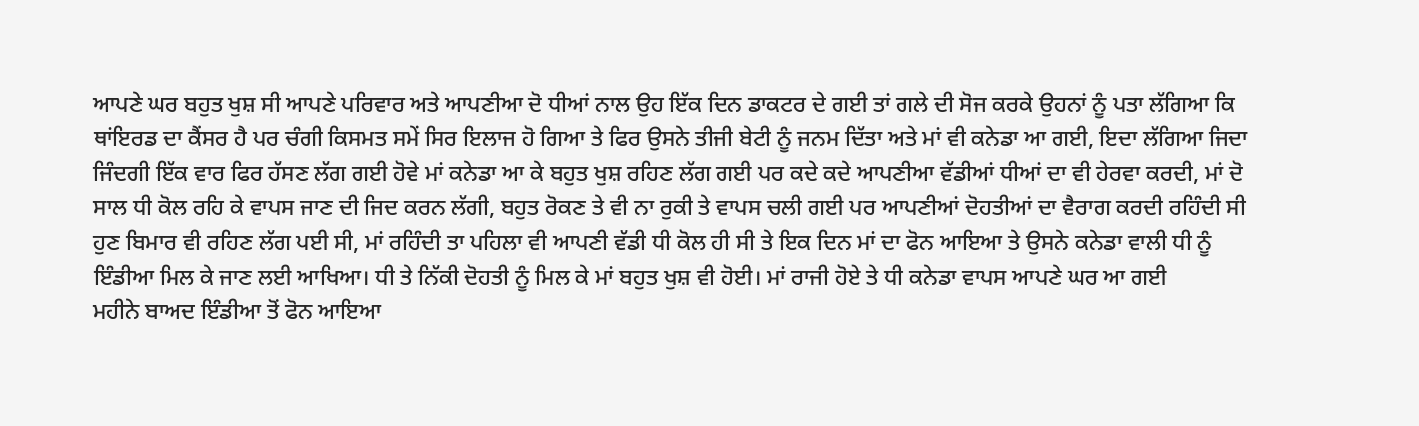ਆਪਣੇ ਘਰ ਬਹੁਤ ਖੁਸ਼ ਸੀ ਆਪਣੇ ਪਰਿਵਾਰ ਅਤੇ ਆਪਣੀਆ ਦੋ ਧੀਆਂ ਨਾਲ ਉਹ ਇੱਕ ਦਿਨ ਡਾਕਟਰ ਦੇ ਗਈ ਤਾਂ ਗਲੇ ਦੀ ਸੋਜ ਕਰਕੇ ਉਹਨਾਂ ਨੂੰ ਪਤਾ ਲੱਗਿਆ ਕਿ ਥਾਂਇਰਡ ਦਾ ਕੈਂਸਰ ਹੈ ਪਰ ਚੰਗੀ ਕਿਸਮਤ ਸਮੇਂ ਸਿਰ ਇਲਾਜ ਹੋ ਗਿਆ ਤੇ ਫਿਰ ਉਸਨੇ ਤੀਜੀ ਬੇਟੀ ਨੂੰ ਜਨਮ ਦਿੱਤਾ ਅਤੇ ਮਾਂ ਵੀ ਕਨੇਡਾ ਆ ਗਈ, ਇਦਾ ਲੱਗਿਆ ਜਿਦਾ ਜਿੰਦਗੀ ਇੱਕ ਵਾਰ ਫਿਰ ਹੱਸਣ ਲੱਗ ਗਈ ਹੋਵੇ ਮਾਂ ਕਨੇਡਾ ਆ ਕੇ ਬਹੁਤ ਖੁਸ਼ ਰਹਿਣ ਲੱਗ ਗਈ ਪਰ ਕਦੇ ਕਦੇ ਆਪਣੀਆ ਵੱਡੀਆਂ ਧੀਆਂ ਦਾ ਵੀ ਹੇਰਵਾ ਕਰਦੀ, ਮਾਂ ਦੋ ਸਾਲ ਧੀ ਕੋਲ ਰਹਿ ਕੇ ਵਾਪਸ ਜਾਣ ਦੀ ਜਿਦ ਕਰਨ ਲੱਗੀ, ਬਹੁਤ ਰੋਕਣ ਤੇ ਵੀ ਨਾ ਰੁਕੀ ਤੇ ਵਾਪਸ ਚਲੀ ਗਈ ਪਰ ਆਪਣੀਆਂ ਦੋਹਤੀਆਂ ਦਾ ਵੈਰਾਗ ਕਰਦੀ ਰਹਿੰਦੀ ਸੀ ਹੁਣ ਬਿਮਾਰ ਵੀ ਰਹਿਣ ਲੱਗ ਪਈ ਸੀ, ਮਾਂ ਰਹਿੰਦੀ ਤਾ ਪਹਿਲਾ ਵੀ ਆਪਣੀ ਵੱਡੀ ਧੀ ਕੋਲ ਹੀ ਸੀ ਤੇ ਇਕ ਦਿਨ ਮਾਂ ਦਾ ਫੋਨ ਆਇਆ ਤੇ ਉਸਨੇ ਕਨੇਡਾ ਵਾਲੀ ਧੀ ਨੂੰ ਇੰਡੀਆ ਮਿਲ ਕੇ ਜਾਣ ਲਈ ਆਖਿਆ। ਧੀ ਤੇ ਨਿੱਕੀ ਦੋਹਤੀ ਨੂੰ ਮਿਲ ਕੇ ਮਾਂ ਬਹੁਤ ਖੁਸ਼ ਵੀ ਹੋਈ। ਮਾਂ ਰਾਜੀ ਹੋਏ ਤੇ ਧੀ ਕਨੇਡਾ ਵਾਪਸ ਆਪਣੇ ਘਰ ਆ ਗਈ
ਮਹੀਨੇ ਬਾਅਦ ਇੰਡੀਆ ਤੋਂ ਫੋਨ ਆਇਆ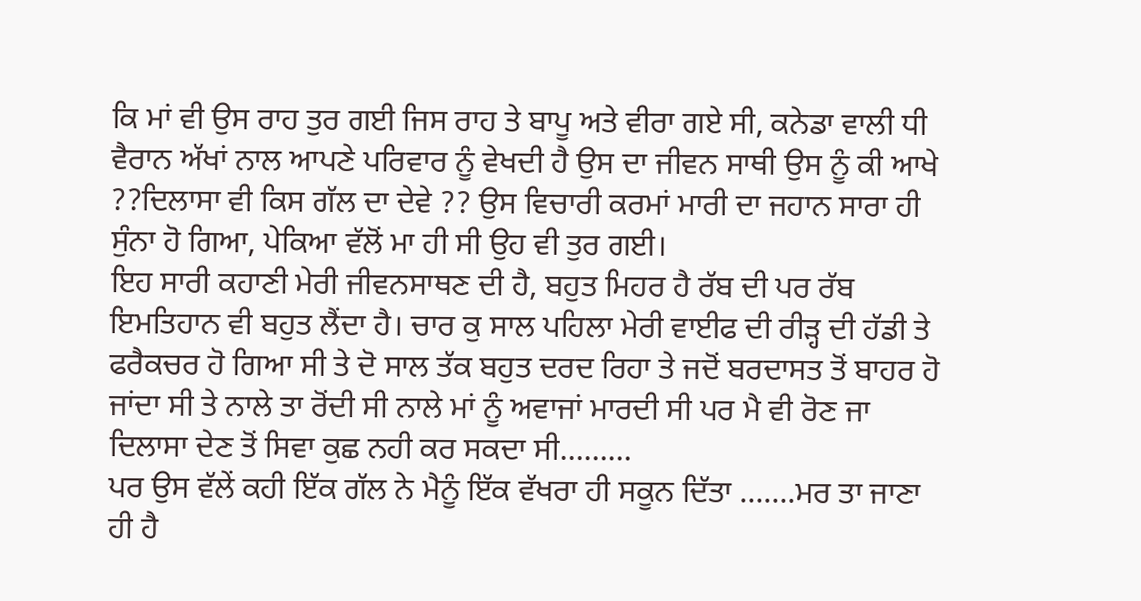ਕਿ ਮਾਂ ਵੀ ਉਸ ਰਾਹ ਤੁਰ ਗਈ ਜਿਸ ਰਾਹ ਤੇ ਬਾਪੂ ਅਤੇ ਵੀਰਾ ਗਏ ਸੀ, ਕਨੇਡਾ ਵਾਲੀ ਧੀ ਵੈਰਾਨ ਅੱਖਾਂ ਨਾਲ ਆਪਣੇ ਪਰਿਵਾਰ ਨੂੰ ਵੇਖਦੀ ਹੈ ਉਸ ਦਾ ਜੀਵਨ ਸਾਥੀ ਉਸ ਨੂੰ ਕੀ ਆਖੇ ??ਦਿਲਾਸਾ ਵੀ ਕਿਸ ਗੱਲ ਦਾ ਦੇਵੇ ?? ਉਸ ਵਿਚਾਰੀ ਕਰਮਾਂ ਮਾਰੀ ਦਾ ਜਹਾਨ ਸਾਰਾ ਹੀ ਸੁੰਨਾ ਹੋ ਗਿਆ, ਪੇਕਿਆ ਵੱਲੋਂ ਮਾ ਹੀ ਸੀ ਉਹ ਵੀ ਤੁਰ ਗਈ।
ਇਹ ਸਾਰੀ ਕਹਾਣੀ ਮੇਰੀ ਜੀਵਨਸਾਥਣ ਦੀ ਹੈ, ਬਹੁਤ ਮਿਹਰ ਹੈ ਰੱਬ ਦੀ ਪਰ ਰੱਬ ਇਮਤਿਹਾਨ ਵੀ ਬਹੁਤ ਲੈਂਦਾ ਹੈ। ਚਾਰ ਕੁ ਸਾਲ ਪਹਿਲਾ ਮੇਰੀ ਵਾਈਫ ਦੀ ਰੀੜ੍ਹ ਦੀ ਹੱਡੀ ਤੇ ਫਰੈਕਚਰ ਹੋ ਗਿਆ ਸੀ ਤੇ ਦੋ ਸਾਲ ਤੱਕ ਬਹੁਤ ਦਰਦ ਰਿਹਾ ਤੇ ਜਦੋਂ ਬਰਦਾਸਤ ਤੋਂ ਬਾਹਰ ਹੋ ਜਾਂਦਾ ਸੀ ਤੇ ਨਾਲੇ ਤਾ ਰੋਂਦੀ ਸੀ ਨਾਲੇ ਮਾਂ ਨੂੰ ਅਵਾਜਾਂ ਮਾਰਦੀ ਸੀ ਪਰ ਮੈ ਵੀ ਰੋਣ ਜਾ ਦਿਲਾਸਾ ਦੇਣ ਤੋਂ ਸਿਵਾ ਕੁਛ ਨਹੀ ਕਰ ਸਕਦਾ ਸੀ………
ਪਰ ਉਸ ਵੱਲੇਂ ਕਹੀ ਇੱਕ ਗੱਲ ਨੇ ਮੈਨੂੰ ਇੱਕ ਵੱਖਰਾ ਹੀ ਸਕੂਨ ਦਿੱਤਾ …….ਮਰ ਤਾ ਜਾਣਾ ਹੀ ਹੈ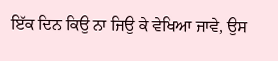ਇੱਕ ਦਿਨ ਕਿਉ ਨਾ ਜਿਉ ਕੇ ਵੇਖਿਆ ਜਾਵੇ, ਉਸ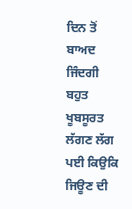ਦਿਨ ਤੋਂ ਬਾਅਦ ਜਿੰਦਗੀ ਬਹੁਤ ਖੂਬਸੂਰਤ ਲੱਗਣ ਲੱਗ ਪਈ ਕਿਉਕਿ ਜਿਊਣ ਦੀ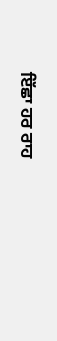ਇੱਛਾ ਹਰ ਰਾਹ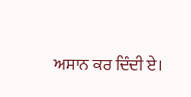ਅਸਾਨ ਕਰ ਦਿੰਦੀ ਏ।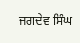ਜਗਦੇਵ ਸਿੰਘ